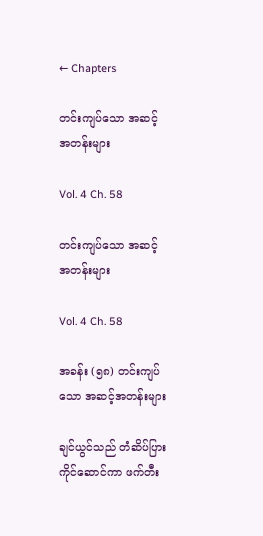← Chapters

တင်းကျပ်သော အဆင့်အတန်းများ

Vol. 4 Ch. 58

တင်းကျပ်သော အဆင့်အတန်းများ

Vol. 4 Ch. 58

အခန်း (၅၈) တင်းကျပ်သော အဆင့်အတန်းများ

ချင်ယွင်သည် တံဆိပ်ပြားကိုင်ဆောင်ကာ ဖက်တီး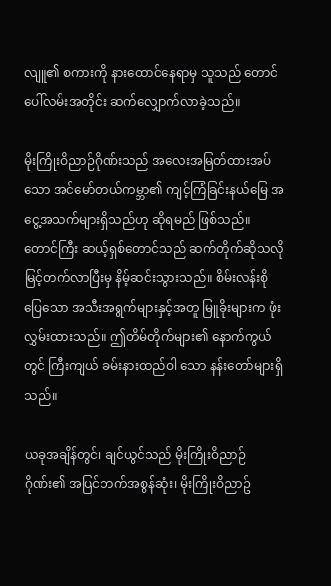လျူ၏ စကားကို နားထောင်နေရာမှ သူသည် တောင်ပေါ်လမ်းအတိုင်း ဆက်လျှောက်လာခဲ့သည်။

မိုးကြိုးဝိညာဉ်ဂိုဏ်းသည် အလေးအမြတ်ထားအပ်သော အင်မော်တယ်ကမ္ဘာ၏ ကျင့်ကြံခြင်းနယ်မြေ အငွေ့အသက်များရှိသည်ဟု ဆိုရမည် ဖြစ်သည်။ တောင်ကြီး ဆယ့်ရှစ်တောင်သည် ဆက်တိုက်ဆိုသလို မြင့်တက်လာပြီးမှ နိမ့်ဆင်းသွားသည်။ စိမ်းလန်းစိုပြေသော အသီးအရွက်များနှင့်အတူ မြူခိုးများက ဖုံးလွှမ်းထားသည်။ ဤတိမ်တိုက်များ၏ နောက်ကွယ်တွင် ကြီးကျယ် ခမ်းနားထည်ဝါ သော နန်းတော်များရှိသည်။

ယခုအချိန်တွင်၊ ချင်ယွင်သည် မိုးကြိုးဝိညာဉ်ဂိုဏ်း၏ အပြင်ဘက်အစွန်ဆုံး၊ မိုးကြိုးဝိညာဥ်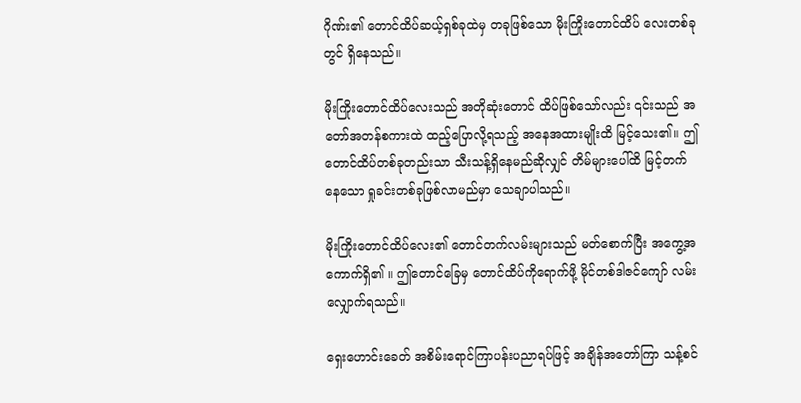ဂိုဏ်း၏ တောင်ထိပ်ဆယ့်ရှစ်ခုထဲမှ တခုဖြစ်သော မိုးကြိုးတောင်ထိပ် လေးတစ်ခုတွင် ရှိနေသည်။

မိုးကြိုးတောင်ထိပ်လေးသည် အတိုဆုံးတောင် ထိပ်ဖြစ်သော်လည်း ၎င်းသည် အတော်အတန်စကားထဲ ထည့်ပြောလို့ရသည့် အနေအထားမျိုးထိ မြင့်သေး၏။ ဤတောင်ထိပ်တစ်ခုတည်းသာ သီးသန့်ရှိနေမည်ဆိုလျှင် တိမ်များပေါ်ထိ မြင့်တက်နေသော ရှုခင်းတစ်ခုဖြစ်လာမည်မှာ သေချာပါသည်။

မိုးကြိုးတောင်ထိပ်လေး၏ တောင်တက်လမ်းများသည် မတ်စောက်ပြီး အကွေ့အကောက်ရှိ၏ ။ ဤတောင်ခြေမှ တောင်ထိပ်ကိုရောက်ဖို့ မိုင်တစ်ဒါဇင်ကျော် လမ်းလျှောက်ရသည်။

ရှေးဟောင်းခေတ် အစိမ်းရောင်ကြာပန်းပညာရပ်ဖြင့် အချိန်အတော်ကြာ သန့်စင်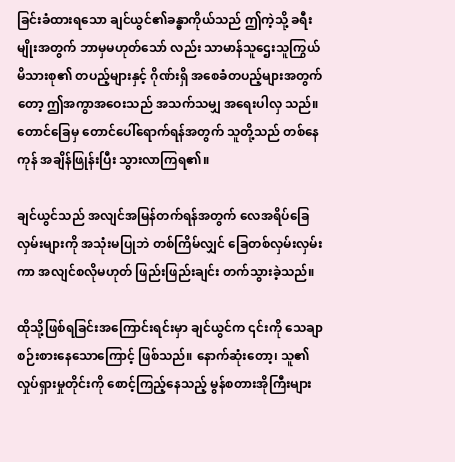ခြင်းခံထားရသော ချင်ယွင်၏ခန္ဓာကိုယ်သည် ဤကဲ့သို့ ခရီးမျိုးအတွက် ဘာမှမဟုတ်သော် လည်း သာမာန်သူဌေးသူကြွယ်မိသားစု၏ တပည့်များနှင့် ဂိုဏ်းရှိ အစေခံတပည့်များအတွက်တော့ ဤအကွာအဝေးသည် အသက်သမျှ အရေးပါလှ သည်။ တောင်ခြေမှ တောင်ပေါ်ရောက်ရန်အတွက် သူတို့သည် တစ်နေကုန် အချိန်ဖြုန်းပြီး သွားလာကြရ၏။

ချင်ယွင်သည် အလျင်အမြန်တက်ရန်အတွက် လေအရိပ်ခြေလှမ်းများကို အသုံးမပြုဘဲ တစ်ကြိမ်လျှင် ခြေတစ်လှမ်းလှမ်းကာ အလျင်စလိုမဟုတ် ဖြည်းဖြည်းချင်း တက်သွားခဲ့သည်။

ထိုသို့ဖြစ်ရခြင်းအကြောင်းရင်းမှာ ချင်ယွင်က ၎င်းကို သေချာစဉ်းစားနေသောကြောင့် ဖြစ်သည်။ နောက်ဆုံးတော့၊ သူ၏ လှုပ်ရှားမှုတိုင်းကို စောင့်ကြည့်နေသည့် မွန်စတားအိုကြီးများ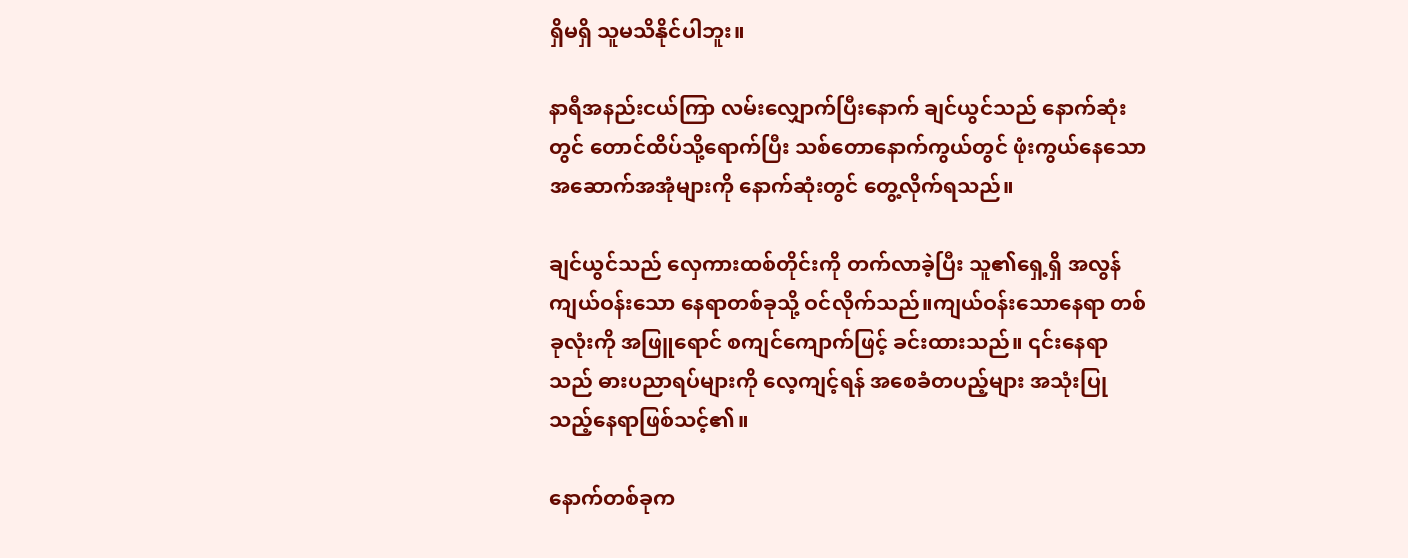ရှိမရှိ သူမသိနိုင်ပါဘူး။

နာရီအနည်းငယ်ကြာ လမ်းလျှောက်ပြီးနောက် ချင်ယွင်သည် နောက်ဆုံးတွင် တောင်ထိပ်သို့ရောက်ပြီး သစ်တောနောက်ကွယ်တွင် ဖုံးကွယ်နေသော အဆောက်အအုံများကို နောက်ဆုံးတွင် တွေ့လိုက်ရသည်။

ချင်ယွင်သည် လှေကားထစ်တိုင်းကို တက်လာခဲ့ပြီး သူ၏ရှေ့ရှိ အလွန်ကျယ်ဝန်းသော နေရာတစ်ခုသို့ ဝင်လိုက်သည်။ကျယ်ဝန်းသောနေရာ တစ်ခုလုံးကို အဖြူရောင် စကျင်ကျောက်ဖြင့် ခင်းထားသည်။ ၎င်းနေရာသည် ဓားပညာရပ်များကို လေ့ကျင့်ရန် အစေခံတပည့်များ အသုံးပြုသည့်နေရာဖြစ်သင့်၏။

နောက်တစ်ခုက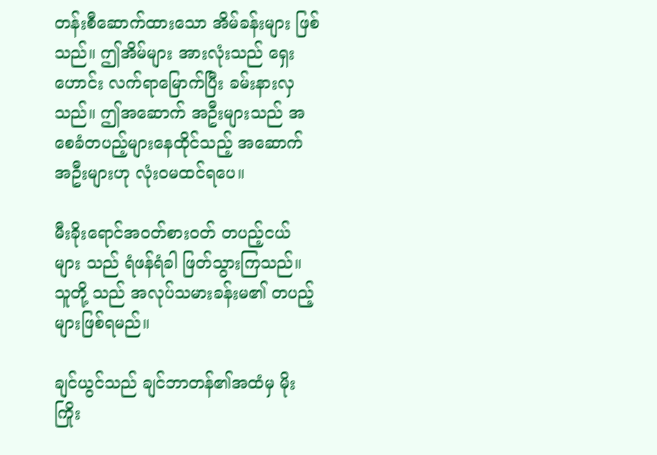တန်းစီဆောက်ထားသော အိမ်ခန်းများ ဖြစ်သည်။ ဤအိမ်များ အားလုံးသည် ရှေးဟောင်း လက်ရာမြောက်ပြီး ခမ်းနားလှသည်။ ဤအဆောက် အဦးများသည် အစေခံတပည့်များနေထိုင်သည့် အဆောက် အဦးများဟု လုံးဝမထင်ရပေ။

မီးခိုးရောင်အဝတ်စား၀တ် တပည့်ငယ် များ သည် ရံဖန်ရံခါ ဖြတ်သွားကြသည်။ သူတို့ သည် အလုပ်သမားခန်းမ၏ တပည့်များဖြစ်ရမည်။

ချင်ယွင်သည် ချင်ဘာတန်၏အထံမှ မိုးကြိုး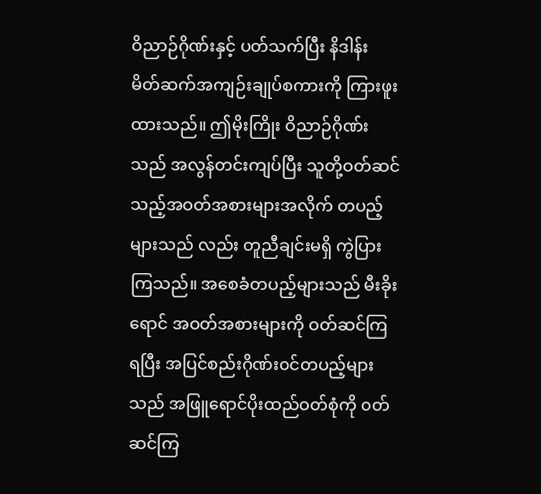ဝိညာဉ်ဂိုဏ်းနှင့် ပတ်သက်ပြီး နိဒါန်း မိတ်ဆက်အကျဉ်းချုပ်စကားကို ကြားဖူးထားသည်။ ဤမိုးကြိုး ဝိညာဉ်ဂိုဏ်းသည် အလွန်တင်းကျပ်ပြီး သူတို့ဝတ်ဆင်သည့်အဝတ်အစားများအလိုက် တပည့်များသည် လည်း တူညီချင်းမရှိ ကွဲပြားကြသည်။ အစေခံတပည့်များသည် မီးခိုးရောင် အဝတ်အစားများကို ဝတ်ဆင်ကြရပြီး အပြင်စည်းဂိုဏ်း၀င်တပည့်များသည် အဖြူရောင်ပိုးထည်ဝတ်စုံကို ၀တ်ဆင်ကြ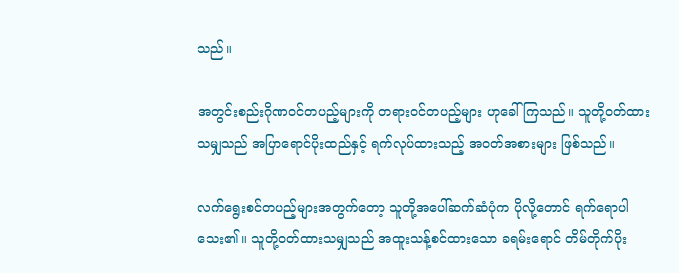သည်။

အတွင်းစည်းဂိုဏ၀င်တပည့်များကို တရား၀င်တပည့်များ ဟုခေါ်ကြသည်။ သူတို့ဝတ်ထားသမျှသည် အပြာရောင်ပိုးထည်နှင့် ရက်လုပ်ထားသည့် အ၀တ်အစားများ ဖြစ်သည်။

လက်ရွေးစင်တပည့်များအတွက်တော့ သူတို့အပေါ်ဆက်ဆံပုံက ပိုလို့တောင် ရက်ရောပါသေး၏။ သူတို့ဝတ်ထားသမျှသည် အထူးသန့်စင်ထားသော ခရမ်းရောင် တိမ်တိုက်ပိုး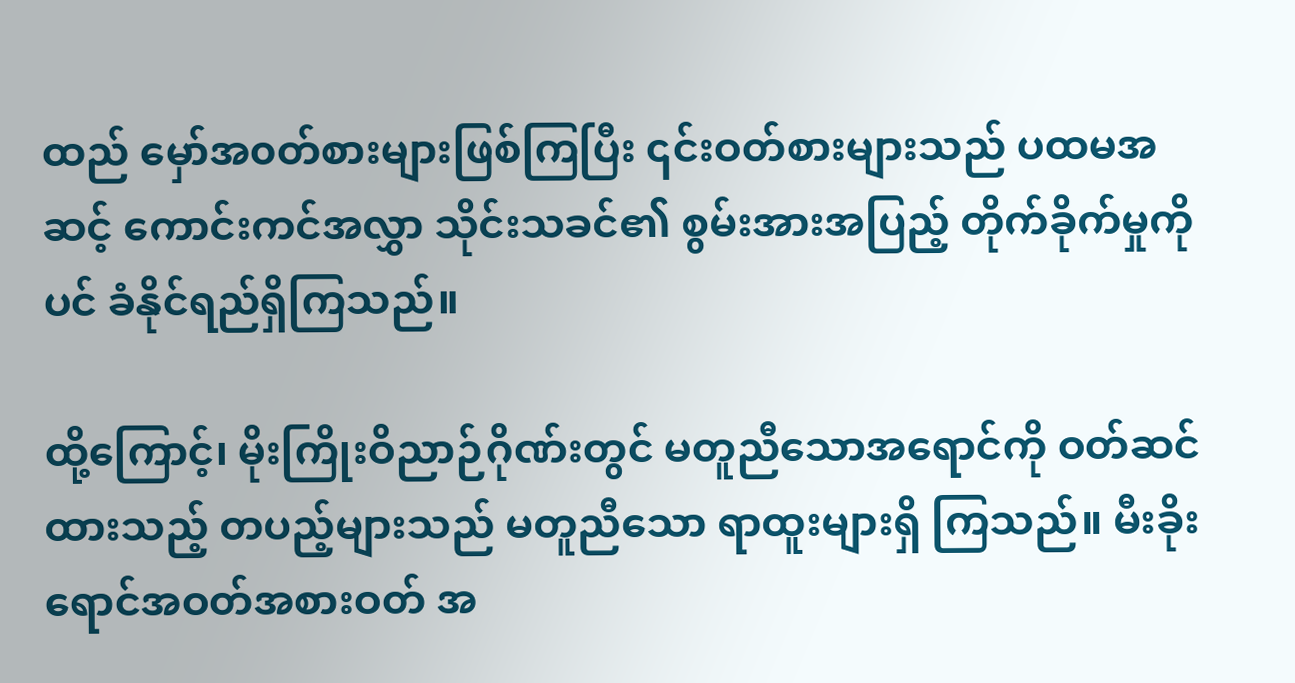ထည် မှော်အ၀တ်စားများဖြစ်ကြပြီး ၎င်းဝတ်စားများသည် ပထမအဆင့် ကောင်းကင်အလွှာ သိုင်းသခင်၏ စွမ်းအားအပြည့် တိုက်ခိုက်မှုကိုပင် ခံနိုင်ရည်ရှိကြသည်။

ထို့ကြောင့်၊ မိုးကြိုးဝိညာဉ်ဂိုဏ်းတွင် မတူညီသောအရောင်ကို ဝတ်ဆင်ထားသည့် တပည့်များသည် မတူညီသော ရာထူးများရှိ ကြသည်။ မီးခိုးရောင်အဝတ်အစားဝတ် အ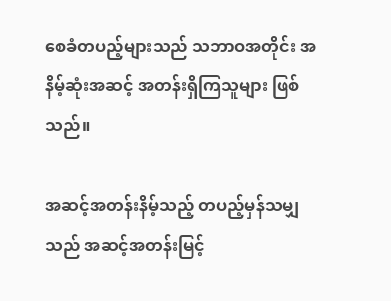စေခံတပည့်များသည် သဘာဝအတိုင်း အနိမ့်ဆုံးအဆင့် အတန်းရှိကြသူများ ဖြစ်သည်။

အဆင့်အတန်းနိမ့်သည့် တပည့်မှန်သမျှသည် အဆင့်အတန်းမြင့်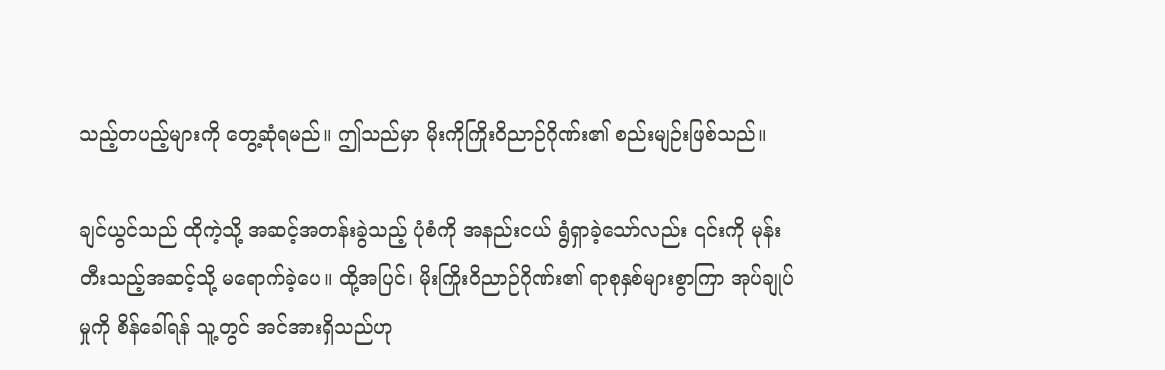သည့်တပည့်များကို တွေ့ဆုံရမည်။ ဤသည်မှာ မိုးကိုကြိုးဝိညာဉ်ဂိုဏ်း၏ စည်းမျဉ်းဖြစ်သည်။

ချင်ယွင်သည် ထိုကဲ့သို့ အဆင့်အတန်းခွဲသည့် ပုံစံကို အနည်းငယ် ရွံရှာခဲ့သော်လည်း ၎င်းကို မုန်းတီးသည့်အဆင့်သို့ မရောက်ခဲ့ပေ။ ထို့အပြင်၊ မိုးကြိုးဝိညာဉ်ဂိုဏ်း၏ ရာစုနှစ်များစွာကြာ အုပ်ချုပ်မှုကို စိန်ခေါ်ရန် သူ့တွင် အင်အားရှိသည်ဟု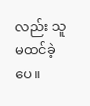လည်း သူ မထင်ခဲ့ပေ။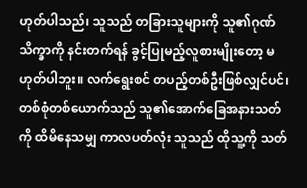ဟုတ်ပါသည်၊ သူသည် တခြားသူများကို သူ၏ဂုဏ်သိက္ခာကို နင်းတက်ရန် ခွင့်ပြုမည့်လူစားမျိုးတော့ မဟုတ်ပါဘူး။ လက်ရွေးစင် တပည့်တစ်ဦးဖြစ်လျှင်ပင်၊ တစ်စုံတစ်ယောက်သည် သူ၏အောက်ခြေအနားသတ်ကို ထိမိနေသမျှ ကာလပတ်လုံး သူသည် ထိုသူ့ကို သတ်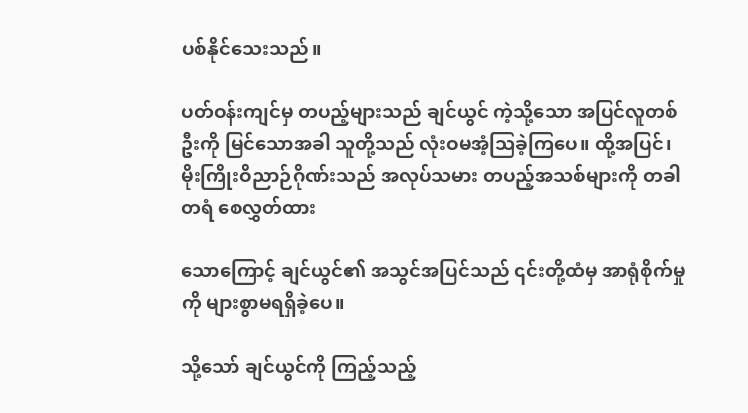ပစ်နိုင်သေးသည်။

ပတ်ဝန်းကျင်မှ တပည့်များသည် ချင်ယွင် ကဲ့သို့သော အပြင်လူတစ်ဦးကို မြင်သောအခါ သူတို့သည် လုံးဝမအံ့သြခဲ့ကြပေ။ ထို့အပြင်၊မိုးကြိုးဝိညာဉ်ဂိုဏ်းသည် အလုပ်သမား တပည့်အသစ်များကို တခါတရံ စေလွှတ်ထား

သောကြောင့် ချင်ယွင်၏ အသွင်အပြင်သည် ၎င်းတို့ထံမှ အာရုံစိုက်မှုကို များစွာမရရှိခဲ့ပေ။

သို့သော် ချင်ယွင်ကို ကြည့်သည့်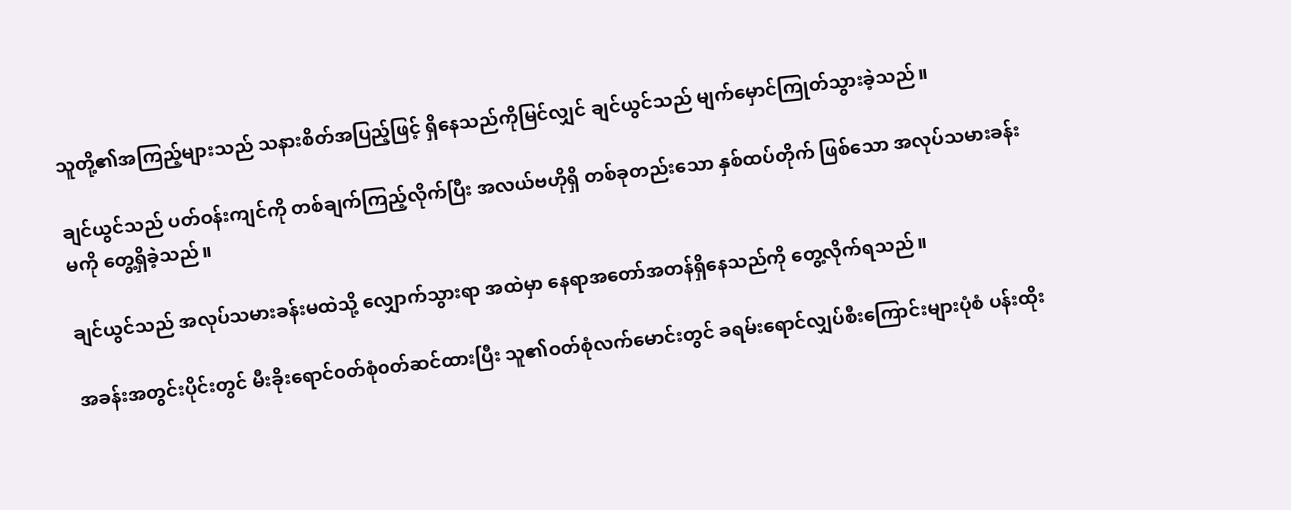သူတို့၏အကြည့်များသည် သနားစိတ်အပြည့်ဖြင့် ရှိနေသည်ကိုမြင်လျှင် ချင်ယွင်သည် မျက်မှောင်ကြုတ်သွားခဲ့သည်။

ချင်ယွင်သည် ပတ်ဝန်းကျင်ကို တစ်ချက်ကြည့်လိုက်ပြီး အလယ်ဗဟိုရှိ တစ်ခုတည်းသော နှစ်ထပ်တိုက် ဖြစ်သော အလုပ်သမားခန်းမကို တွေ့ရှိခဲ့သည်။

ချင်ယွင်သည် အလုပ်သမားခန်းမထဲသို့ လျှောက်သွားရာ အထဲမှာ နေရာအတော်အတန်ရှိနေသည်ကို တွေ့လိုက်ရသည်။

အခန်းအတွင်းပိုင်းတွင် မီးခိုးရောင်၀တ်စုံ၀တ်ဆင်ထားပြီး သူ၏ဝတ်စုံလက်မောင်းတွင် ခရမ်းရောင်လျှပ်စီးကြောင်းများပုံစံ ပန်းထိုး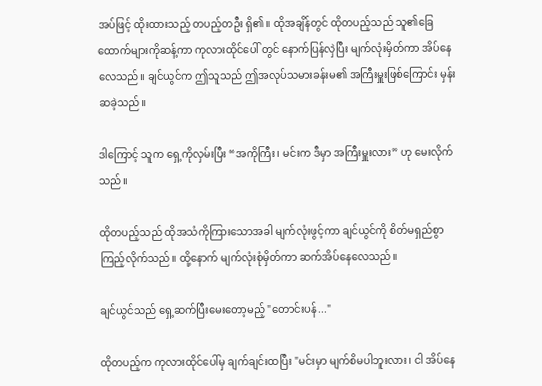အပ်ဖြင့် ထိုးထားသည့် တပည့်တဦး ရှိ၏။ ထိုအချိန်တွင် ထိုတပည့်သည် သူ၏ခြေထောက်များကိုဆန့်ကာ ကုလားထိုင်ပေါ် တွင် နောက်ပြန်လှဲပြီး မျက်လုံးမှိတ်ကာ အိပ်နေလေသည်။ ချင်ယွင်က ဤသူသည် ဤအလုပ်သမားခန်းမ၏ အကြီးမှူးဖြစ်ကြောင်း မှန်းဆခဲ့သည်။

ဒါကြောင့် သူက ရှေ့ကိုလှမ်းပြီး “အကိုကြီး၊ မင်းက ဒီမှာ အကြီးမှူးလား” ဟု မေးလိုက်သည်။

ထိုတပည့်သည် ထိုအသံကိုကြားသောအခါ မျက်လုံးဖွင့်ကာ ချင်ယွင်ကို စိတ်မရှည်စွာ ကြည့်လိုက်သည်။ ထို့နောက် မျက်လုံးစုံမှိတ်ကာ ဆက်အိပ်နေလေသည်။

ချင်ယွင်သည် ရှေ့ဆက်ပြီးမေးတော့မည့် "တောင်းပန်..."

ထိုတပည့်က ကုလားထိုင်ပေါ်မှ ချက်ချင်းထပြီး "မင်းမှာ မျက်စိမပါဘူးလား၊ ငါ အိပ်နေ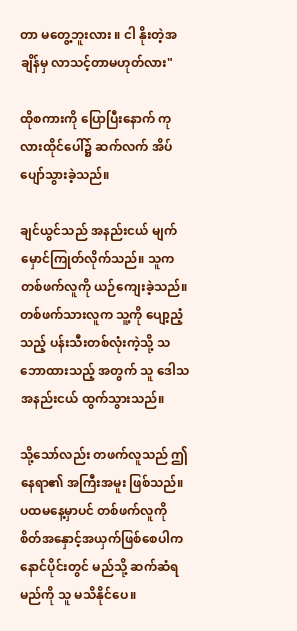တာ မတွေ့ဘူးလား ။ ငါ နိုးတဲ့အချိန်မှ လာသင့်တာမဟုတ်လား"

ထိုစကားကို ပြောပြီးနောက် ကုလားထိုင်ပေါ်၌ ဆက်လက် အိပ်ပျော်သွားခဲ့သည်။

ချင်ယွင်သည် အနည်းငယ် မျက်မှောင်ကြုတ်လိုက်သည်။ သူက တစ်ဖက်လူကို ယဉ်ကျေးခဲ့သည်။ တစ်ဖက်သားလူက သူ့ကို ပျော့ညံ့သည့် ပန်းသီးတစ်လုံးကဲ့သို့ သဘောထားသည့် အတွက် သူ ဒေါသအနည်းငယ် ထွက်သွားသည်။

သို့သော်လည်း တဖက်လူသည် ဤနေရာ၏ အကြီးအမူး ဖြစ်သည်။ ပထမနေ့မှာပင် တစ်ဖက်လူကို စိတ်အနှောင့်အယှက်ဖြစ်စေပါက နောင်ပိုင်းတွင် မည်သို့ ဆက်ဆံရမည်ကို သူ မသိနိုင်ပေ။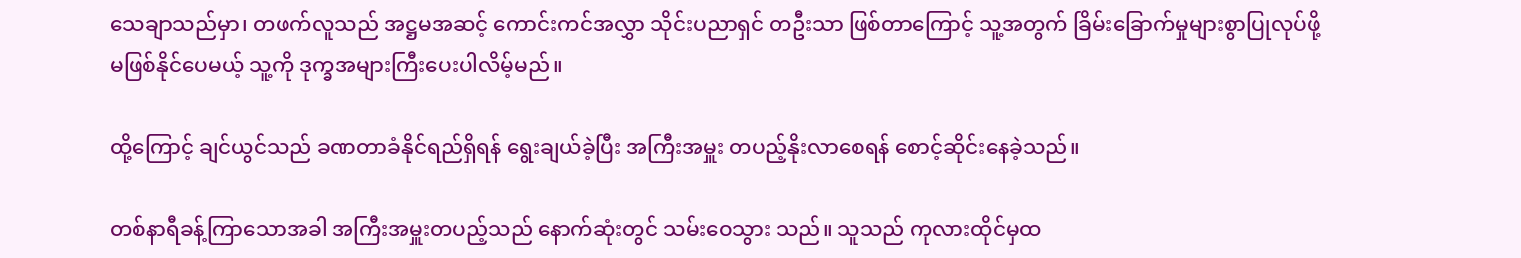သေချာသည်မှာ၊ တဖက်လူသည် အဋ္ဌမအဆင့် ကောင်းကင်အလွှာ သိုင်းပညာရှင် တဦးသာ ဖြစ်တာကြောင့် သူ့အတွက် ခြိမ်းခြောက်မှုများစွာပြုလုပ်ဖို့ မဖြစ်နိုင်ပေမယ့် သူ့ကို ဒုက္ခအများကြီးပေးပါလိမ့်မည်။

ထို့ကြောင့် ချင်ယွင်သည် ခဏတာခံနိုင်ရည်ရှိရန် ရွေးချယ်ခဲ့ပြီး အကြီးအမှူး တပည့်နိုးလာစေရန် စောင့်ဆိုင်းနေခဲ့သည်။

တစ်နာရီခန့်ကြာသောအခါ အကြီးအမှူးတပည့်သည် နောက်ဆုံးတွင် သမ်းဝေသွား သည်။ သူသည် ကုလားထိုင်မှထ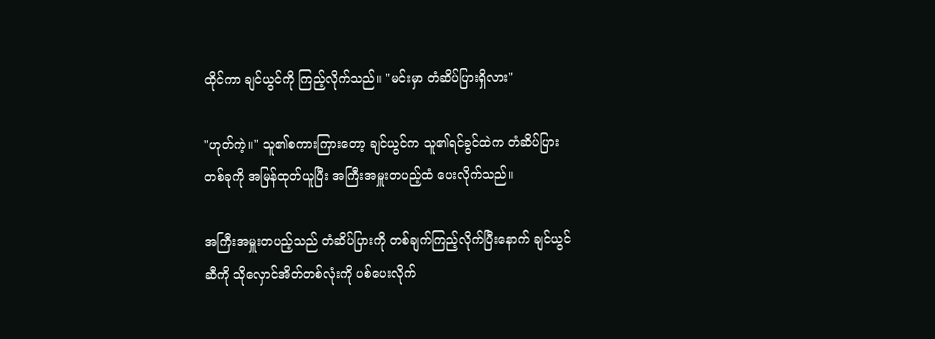ထိုင်ကာ ချင်ယွင်ကို ကြည့်လိုက်သည်။ "မင်းမှာ တံဆိပ်ပြားရှိလား"

"ဟုတ်ကဲ့။" သူ၏စကားကြားတော့ ချင်ယွင်က သူ၏ရင်ခွင်ထဲက တံဆိပ်ပြားတစ်ခုကို အမြန်ထုတ်ယူပြီး အကြီးအမှူးတပည့်ထံ ပေးလိုက်သည်။

အကြီးအမှူးတပည့်သည် တံဆိပ်ပြားကို တစ်ချက်ကြည့်လိုက်ပြီးနောက် ချင်ယွင်ဆီကို သိုလှောင်အိတ်တစ်လုံးကို ပစ်ပေးလိုက်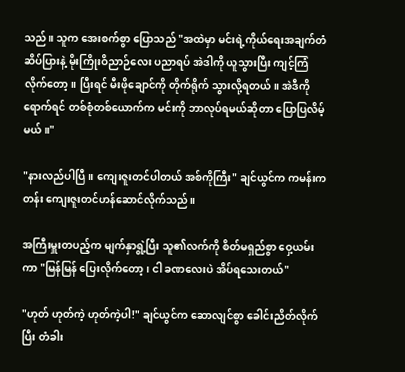သည်။ သူက အေးစက်စွာ ပြောသည် "အထဲမှာ မင်းရဲ့ကိုယ်ရေးအချက်တံဆိပ်ပြားနဲ့ မိုးကြိုးဝိညာဉ်လေး ပညာရပ် အဲဒါကို ယူသွားပြီး ကျင့်ကြံလိုက်တော့။ ပြီးရင် မီးဖိုချောင်ကို တိုက်ရိုက် သွားလို့ရတယ်။ အဲဒီကိုရောက်ရင် တစ်စုံတစ်ယောက်က မင်းကို ဘာလုပ်ရမယ်ဆိုတာ ပြောပြလိမ့်မယ်။"

"နားလည်ပါပြီ။ ကျေးဇူးတင်ပါတယ် အစ်ကိုကြီး" ချင်ယွင်က ကမန်းကတန်း ကျေးဇူးတင်ဟန်ဆောင်လိုက်သည်။

အကြီးမှူးတပည့်က မျက်နှာရွဲ့ပြီး သူ၏လက်ကို စိတ်မရှည်စွာ ဝှေ့ယမ်းကာ "မြန်မြန် ပြေးလိုက်တော့ ၊ ငါ ခဏလေးပဲ အိပ်ရသေးတယ်"

"ဟုတ် ဟုတ်ကဲ့ ဟုတ်ကဲ့ပါ!" ချင်ယွင်က ဆောလျင်စွာ ခေါင်းညိတ်လိုက်ပြီး တံခါး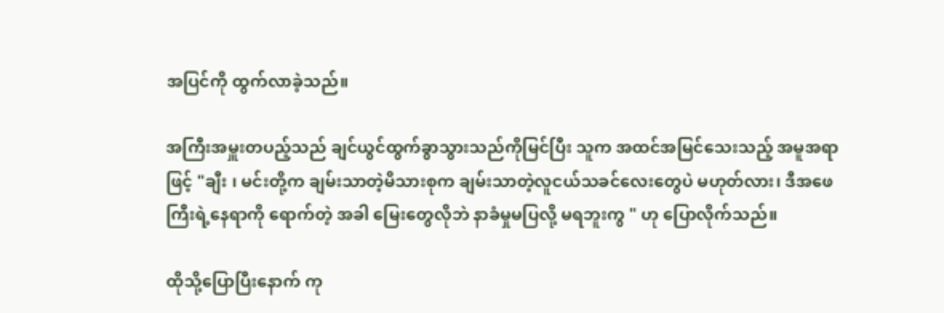အပြင်ကို ထွက်လာခဲ့သည်။

အကြီးအမှူးတပည့်သည် ချင်ယွင်ထွက်ခွာသွားသည်ကိုမြင်ပြီး သူက အထင်အမြင်သေးသည့် အမူအရာဖြင့် "ချီး ၊ မင်းတို့က ချမ်းသာတဲ့မိသားစုက ချမ်းသာတဲ့လူငယ်သခင်လေးတွေပဲ မဟုတ်လား၊ ဒီအဖေကြီးရဲ့နေရာကို ရောက်တဲ့ အခါ မြေးတွေလိုဘဲ နာခံမှုမပြလို့ မရဘူးကွ " ဟု ပြောလိုက်သည်။

ထိုသို့ပြောပြီးနောက် ကု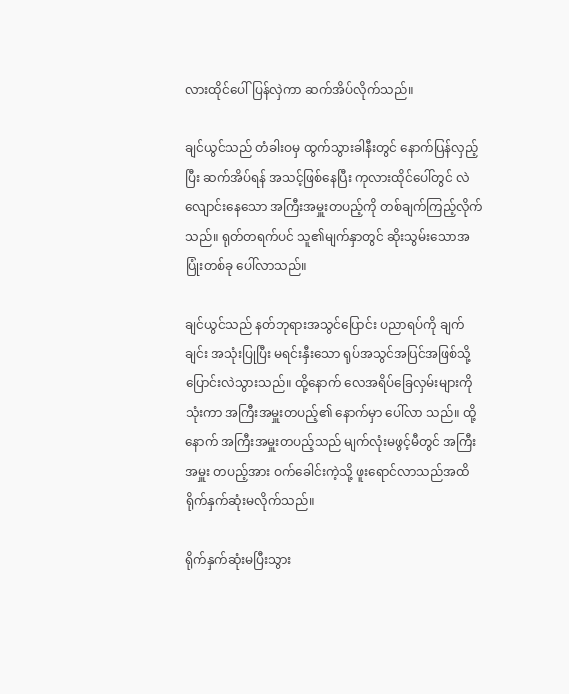လားထိုင်ပေါ်ပြန်လှဲကာ ဆက်အိပ်လိုက်သည်။

ချင်ယွင်သည် တံခါးဝမှ ထွက်သွားခါနီးတွင် နောက်ပြန်လှည့်ပြီး ဆက်အိပ်ရန် အသင့်ဖြစ်နေပြီး ကုလားထိုင်ပေါ်တွင် လဲလျောင်းနေသော အကြီးအမှူးတပည့်ကို တစ်ချက်ကြည့်လိုက်သည်။ ရုတ်တရက်ပင် သူ၏မျက်နှာတွင် ဆိုးသွမ်းသောအပြုံးတစ်ခု ပေါ်လာသည်။

ချင်ယွင်သည် နတ်ဘုရားအသွင်ပြောင်း ပညာရပ်ကို ချက်ချင်း အသုံးပြုပြီး မရင်းနှီးသော ရုပ်အသွင်အပြင်အဖြစ်သို့ ပြောင်းလဲသွားသည်။ ထို့နောက် လေအရိပ်ခြေလှမ်းများကိုသုံးကာ အကြီးအမှူးတပည့်၏ နောက်မှာ ပေါ်လာ သည်။ ထို့နောက် အကြီးအမှူးတပည့်သည် မျက်လုံးမဖွင့်မီတွင် အကြီးအမှူး တပည့်အား ဝက်ခေါင်းကဲ့သို့ ဖူးရောင်လာသည်အထိ ရိုက်နှက်ဆုံးမလိုက်သည်။

ရိုက်နှက်ဆုံးမပြီးသွား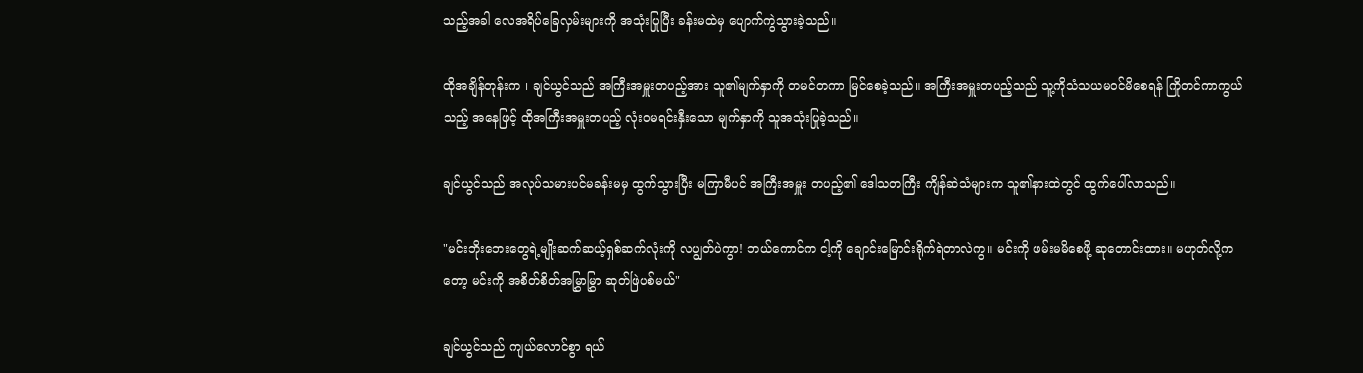သည့်အခါ လေအရိပ်ခြေလှမ်းများကို အသုံးပြုပြီး ခန်းမထဲမှ ပျောက်ကွဲသွားခဲ့သည်။

ထိုအချိန်တုန်းက ၊ ချင်ယွင်သည် အကြီးအမှူးတပည့်အား သူ၏မျက်နှာကို တမင်တကာ မြင်စေခဲ့သည်။ အကြီးအမှူးတပည့်သည် သူ့ကိုသံသယမ၀င်မိစေရန် ကြိုတင်ကာကွယ်သည့် အနေဖြင့် ထိုအကြီးအမှူးတပည့် လုံး၀မရင်းနှီးသော မျက်နှာကို သူအသုံးပြုခဲ့သည်။

ချင်ယွင်သည် အလုပ်သမားပင်မခန်းမမှ ထွက်သွားပြီး မကြာမီပင် အကြီးအမှူး တပည့်၏ ဒေါသတကြီး ကျိန်ဆဲသံများက သူ၏နားထဲတွင် ထွက်ပေါ်လာသည်။

"မင်းဘိုးဘေးတွေရဲ့မျိုးဆက်ဆယ့်ရှစ်ဆက်လုံးကို လပျွတ်ပဲကွာ! ဘယ်ကောင်က ငါ့ကို ချောင်းမြောင်းရိုက်ရဲတာလဲကွ။ မင်းကို ဖမ်းမမိစေဖို့ ဆုတောင်းထား။ မဟုတ်လို့ကတော့ မင်းကို အစိတ်စိတ်အမြွှာမြွှာ ဆုတ်ဖြဲပစ်မယ်"

ချင်ယွင်သည် ကျယ်လောင်စွာ ရယ်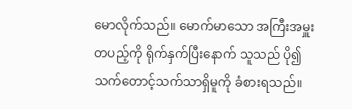မောလိုက်သည်။ မောက်မာသော အကြီးအမှူး တပည့်ကို ရိုက်နှက်ပြီးနောက် သူသည် ပို၍ သက်တောင့်သက်သာရှိမူကို ခံစားရသည်။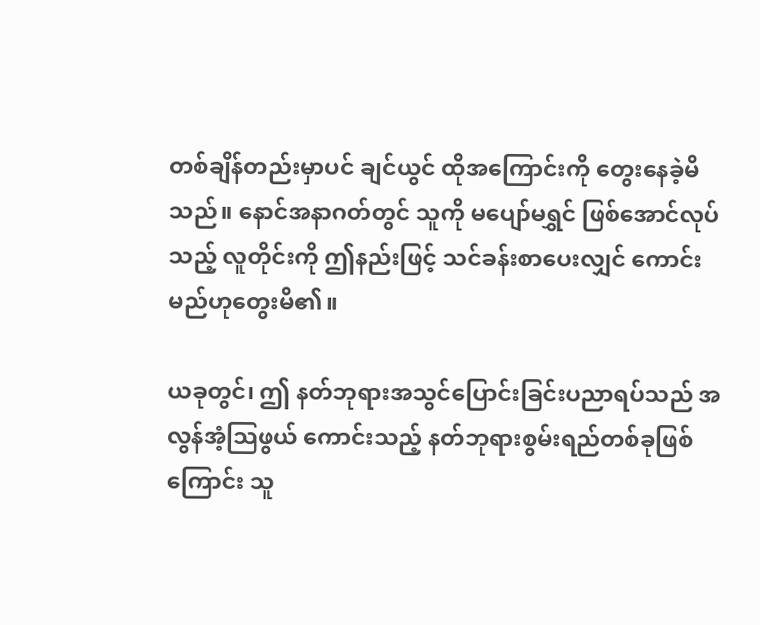တစ်ချိန်တည်းမှာပင် ချင်ယွင် ထိုအကြောင်းကို တွေးနေခဲ့မိ သည်။ နောင်အနာဂတ်တွင် သူကို မပျော်မရွှင် ဖြစ်အောင်လုပ်သည့် လူတိုင်းကို ဤနည်းဖြင့် သင်ခန်းစာပေးလျှင် ကောင်းမည်ဟုတွေးမိ၏။

ယခုတွင်၊ ဤ နတ်ဘုရားအသွင်ပြောင်းခြင်းပညာရပ်သည် အလွန်အံ့သြဖွယ် ကောင်းသည့် နတ်ဘုရားစွမ်းရည်တစ်ခုဖြစ်ကြောင်း သူ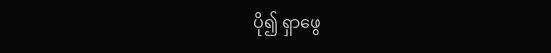ပို၍ ရှာဖွေ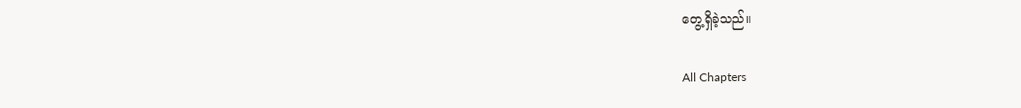တွေ့ရှိခဲ့သည်။

All Chapters